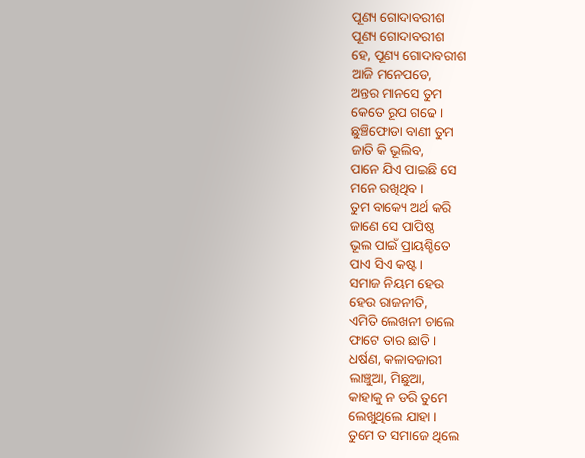ପୂଣ୍ୟ ଗୋଦାବରୀଶ
ପୂଣ୍ୟ ଗୋଦାବରୀଶ
ହେ, ପୂଣ୍ୟ ଗୋଦାବରୀଶ
ଆଜି ମନେପଡେ,
ଅନ୍ତର ମାନସେ ତୁମ
କେତେ ରୂପ ଗଢେ ।
ଛୁଞ୍ଚିଫୋଡା ବାଣୀ ତୁମ
ଜାତି କି ଭୂଲିବ,
ପାନେ ଯିଏ ପାଇଛି ସେ
ମନେ ରଖିଥିବ ।
ତୁମ ବାକ୍ୟେ ଅର୍ଥ କରି
ଜାଣେ ସେ ପାପିଷ୍ଠ
ଭୂଲ ପାଇଁ ପ୍ରାୟଶ୍ଚିତେ
ପାଏ ସିଏ କଷ୍ଟ ।
ସମାଜ ନିୟମ ହେଉ
ହେଉ ରାଜନୀତି,
ଏମିତି ଲେଖନୀ ଚାଲେ
ଫାଟେ ତାର ଛାତି ।
ଧର୍ଷଣ, କଳାବଜାରୀ
ଲାଞ୍ଚୁଆ, ମିଛୁଆ,
କାହାକୁ ନ ଡରି ତୁମେ
ଲେଖୁଥିଲେ ଯାହା ।
ତୁମେ ତ ସମାଜେ ଥିଲେ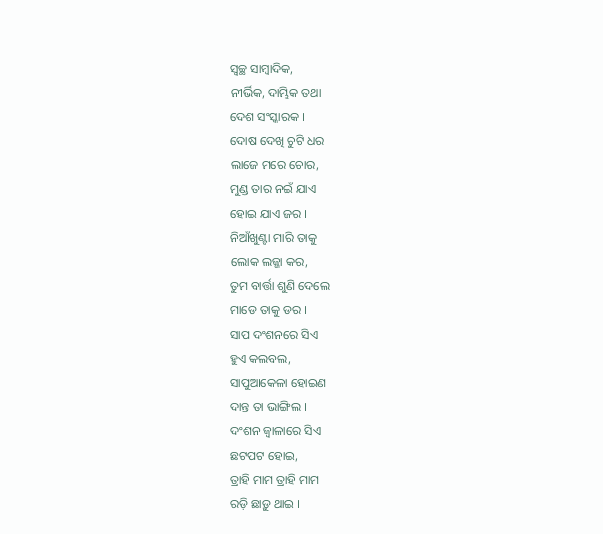ସ୍ୱଚ୍ଛ ସାମ୍ବାଦିକ,
ନୀର୍ଭିକ, ଦାମ୍ଭିକ ତଥା
ଦେଶ ସଂସ୍କାରକ ।
ଦୋଷ ଦେଖି ଚୁଟି ଧର
ଲାଜେ ମରେ ଚୋର,
ମୁଣ୍ଡ ତାର ନଇଁ ଯାଏ
ହୋଇ ଯାଏ ଜର ।
ନିଆଁଖୁଣ୍ଟା ମାରି ତାକୁ
ଲୋକ ଲଜ୍ଜା କର,
ତୁମ ବାର୍ତ୍ତା ଶୁଣି ଦେଲେ
ମାଡେ ତାକୁ ଡର ।
ସାପ ଦଂଶନରେ ସିଏ
ହୁଏ କଲବଲ,
ସାପୁଆକେଳା ହୋଇଣ
ଦାନ୍ତ ତା ଭାଙ୍ଗିଲ ।
ଦଂଶନ ଜ୍ୱାଳାରେ ସିଏ
ଛଟପଟ ହୋଇ,
ତ୍ରାହି ମାମ ତ୍ରାହି ମାମ
ରଡ଼ି ଛାଡ଼ୁ ଥାଇ ।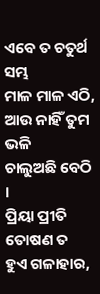ଏବେ ତ ଚତୁର୍ଥ ସମ୍ଭ
ମାଳ ମାଳ ଏଠି,
ଆଉ ନାହିଁ ତୁମ ଭଳି
ଚାଲୁଅଛି ବେଠି ।
ପ୍ରିୟା ପ୍ରୀତି ତୋଷଣ ତ
ହୁଏ ଗଳାହାର,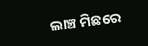ଲାଞ୍ଚ ମିଛରେ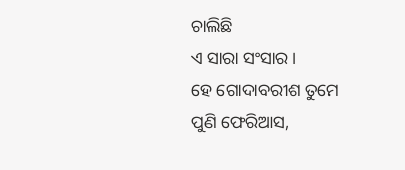ଚାଲିଛି
ଏ ସାରା ସଂସାର ।
ହେ ଗୋଦାବରୀଶ ତୁମେ
ପୁଣି ଫେରିଆସ,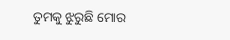ତୁମକୁ ଝୁରୁଛି ମୋର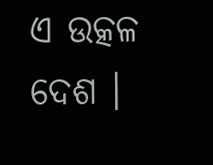ଏ ଉତ୍କଳ ଦେଶ ।